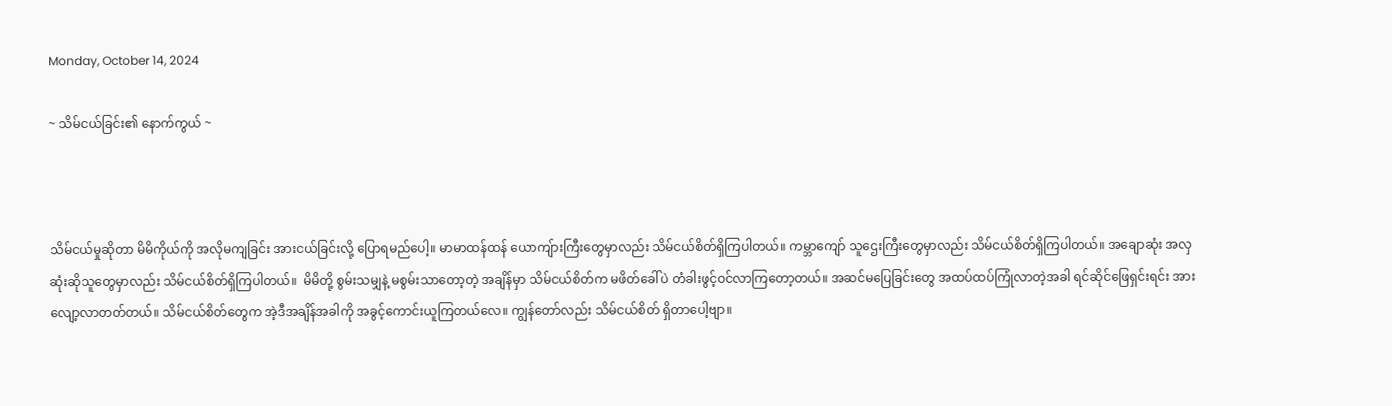Monday, October 14, 2024

~ သိမ်ငယ်ခြင်း၏ နောက်ကွယ် ~



သိမ်ငယ်မှုဆိုတာ မိမိကိုယ်ကို အလိုမကျခြင်း အားငယ်ခြင်းလို့ ပြောရမည်ပေါ့။ မာမာထန်ထန် ယောကျ်ားကြီးတွေမှာလည်း သိမ်ငယ်စိတ်ရှိကြပါတယ်။ ကမ္ဘာကျော် သူဌေးကြီးတွေမှာလည်း သိမ်ငယ်စိတ်ရှိကြပါတယ်။ အချောဆုံး အလှဆုံးဆိုသူတွေမှာလည်း သိမ်ငယ်စိတ်ရှိကြပါတယ်။  မိမိတို့ စွမ်းသမျှနဲ့ မစွမ်းသာတော့တဲ့ အချိန်မှာ သိမ်ငယ်စိတ်က မဖိတ်ခေါ်ပဲ တံခါးဖွင့်ဝင်လာကြတော့တယ်။ အဆင်မပြေခြင်းတွေ အထပ်ထပ်ကြုံလာတဲ့အခါ ရင်ဆိုင်ဖြေရှင်းရင်း အားလျော့လာတတ်တယ်။ သိမ်ငယ်စိတ်တွေက အဲ့ဒီအချိန်အခါကို အခွင့်ကောင်းယူကြတယ်လေ။ ကျွန်တော်လည်း သိမ်ငယ်စိတ် ရှိတာပေါ့ဗျာ။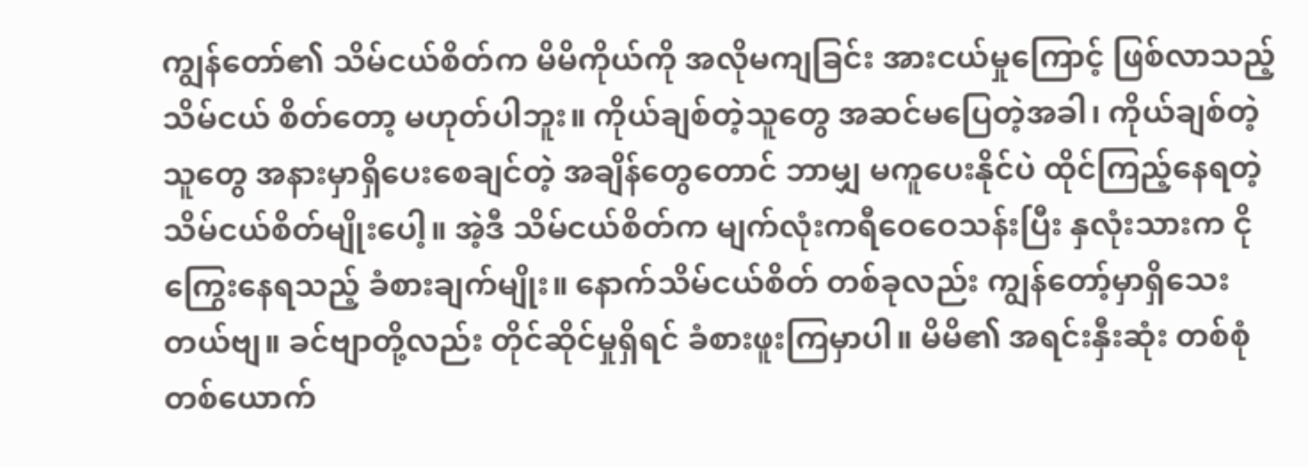ကျွန်တော်၏ သိမ်ငယ်စိတ်က မိမိကိုယ်ကို အလိုမကျခြင်း အားငယ်မှုကြောင့် ဖြစ်လာသည့် သိမ်ငယ် စိတ်တော့ မဟုတ်ပါဘူး။ ကိုယ်ချစ်တဲ့သူတွေ အဆင်မပြေတဲ့အခါ၊ ကိုယ်ချစ်တဲ့သူတွေ အနားမှာရှိပေးစေချင်တဲ့ အချိန်တွေတောင် ဘာမျှ မကူပေးနိုင်ပဲ ထိုင်ကြည့်နေရတဲ့ သိမ်ငယ်စိတ်မျိုးပေါ့။ အဲ့ဒီ သိမ်ငယ်စိတ်က မျက်လုံးကရီဝေဝေသန်းပြီး နှလုံးသားက ငိုကြွေးနေရသည့် ခံစားချက်မျိုး။ နောက်သိမ်ငယ်စိတ် တစ်ခုလည်း ကျွန်တော့်မှာရှိသေးတယ်ဗျ။ ခင်ဗျာတို့လည်း တိုင်ဆိုင်မှုရှိရင် ခံစားဖူးကြမှာပါ။ မိမိ၏ အရင်းနှီးဆုံး တစ်စုံတစ်ယောက်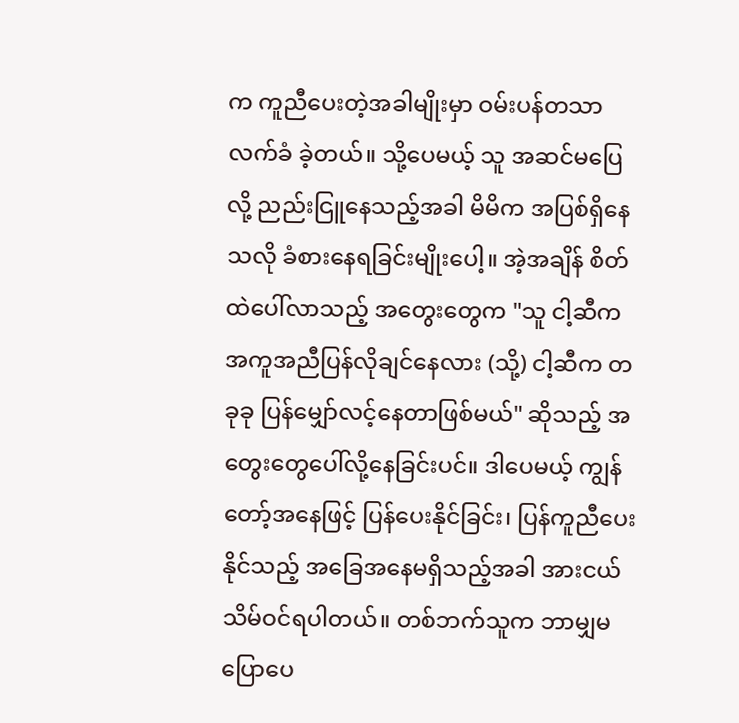က ကူညီပေးတဲ့အခါမျိုးမှာ ဝမ်းပန်တသာ လက်ခံ ခဲ့တယ်။ သို့ပေမယ့် သူ အဆင်မပြေလို့ ညည်းငြူနေသည့်အခါ မိမိက အပြစ်ရှိနေသလို ခံစားနေရခြင်းမျိုးပေါ့။ အဲ့အချိန် စိတ်ထဲပေါ်လာသည့် အတွေးတွေက "သူ ငါ့ဆီက အကူအညီပြန်လိုချင်နေလား (သို့) ငါ့ဆီက တခုခု ပြန်မျှော်လင့်နေတာဖြစ်မယ်" ဆိုသည့် အတွေးတွေပေါ်လို့နေခြင်းပင်။ ဒါပေမယ့် ကျွန်တော့်အနေဖြင့် ပြန်ပေးနိုင်ခြင်း၊ ပြန်ကူညီပေးနိုင်သည့် အခြေအနေမရှိသည့်အခါ အားငယ်သိမ်ဝင်ရပါတယ်။ တစ်ဘက်သူက ဘာမျှမပြောပေ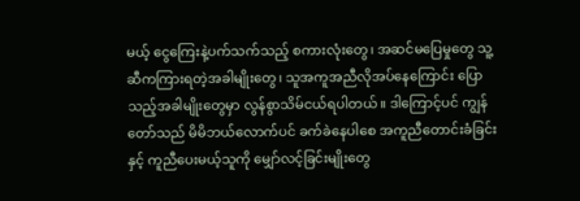မယ့် ငွေကြေးနဲ့ပက်သက်သည့် စကားလုံးတွေ၊ အဆင်မပြေမှုတွေ သူ့ဆီကကြားရတဲ့အခါမျိုးတွေ၊ သူအကူအညီလိုအပ်နေကြောင်း ပြောသည့်အခါမျိုးတွေမှာ လွန်စွာသိမ်ငယ်ရပါတယ်။ ဒါကြောင့်ပင် ကျွန်တော်သည် မိမိဘယ်လောက်ပင် ခက်ခဲနေပါစေ အကူညီတောင်းခံခြင်းနှင့် ကူညီပေးမယ့်သူကို မျှော်လင့်ခြင်းမျိုးတွေ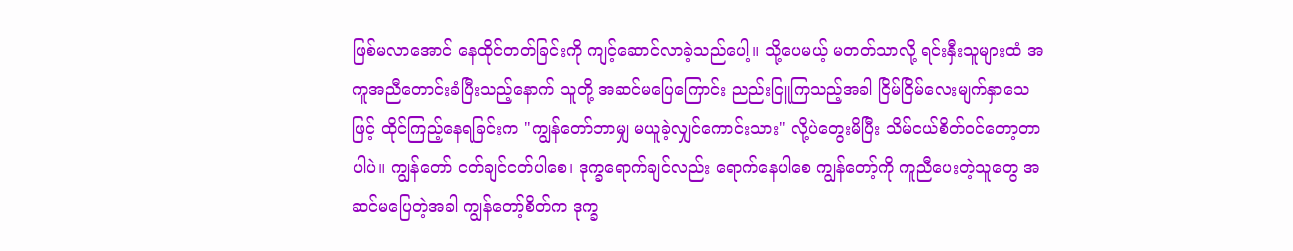ဖြစ်မလာအောင် နေထိုင်တတ်ခြင်းကို ကျင့်ဆောင်လာခဲ့သည်ပေါ့။ သို့ပေမယ့် မတတ်သာလို့ ရင်းနှီးသူများထံ အကူအညီတောင်းခံပြီးသည့်နောက် သူတို့ အဆင်မပြေကြောင်း ညည်းငြူကြသည့်အခါ ငြိမ်ငြိမ်လေးမျက်နှာသေဖြင့် ထိုင်ကြည့်နေရခြင်းက "ကျွန်တော်ဘာမျှ မယူခဲ့လျှင်ကောင်းသား" လို့ပဲတွေးမိပြီး သိမ်ငယ်စိတ်ဝင်တော့တာပါပဲ။ ကျွန်တော် ငတ်ချင်ငတ်ပါစေ၊ ဒုက္ခရောက်ချင်လည်း ရောက်နေပါစေ ကျွန်တော့်ကို ကူညီပေးတဲ့သူတွေ အဆင်မပြေတဲ့အခါ ကျွန်တော့်စိတ်က ဒုက္ခ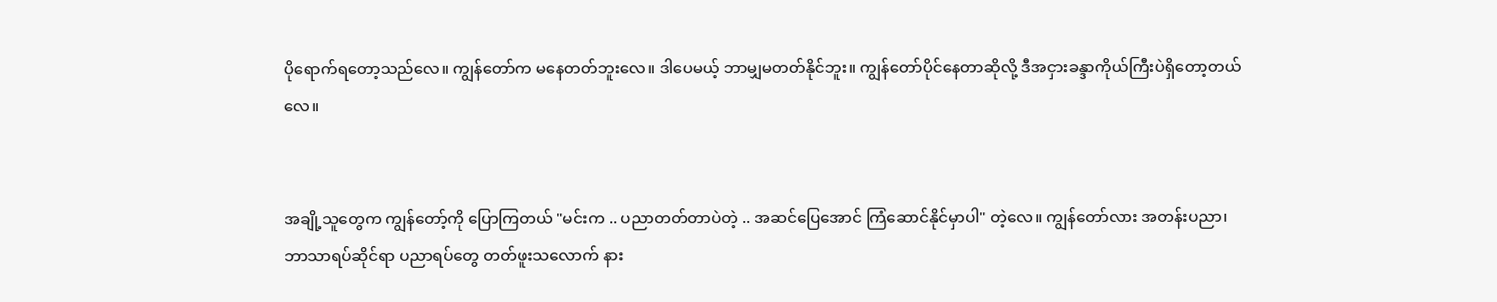ပိုရောက်ရတော့သည်လေ။ ကျွန်တော်က မနေတတ်ဘူးလေ။ ဒါပေမယ့် ဘာမျှမတတ်နိုင်ဘူး။ ကျွန်တော်ပိုင်နေတာဆိုလို့ ဒီအငှားခန္ဒာကိုယ်ကြီးပဲရှိတော့တယ်လေ။


အချို့သူတွေက ကျွန်တော့်ကို ပြောကြတယ် "မင်းက .. ပညာတတ်တာပဲတဲ့ .. အဆင်ပြေအောင် ကြံဆောင်နိုင်မှာပါ" တဲ့လေ။ ကျွန်တော်လား အတန်းပညာ၊ ဘာသာရပ်ဆိုင်ရာ ပညာရပ်တွေ တတ်ဖူးသလောက် နား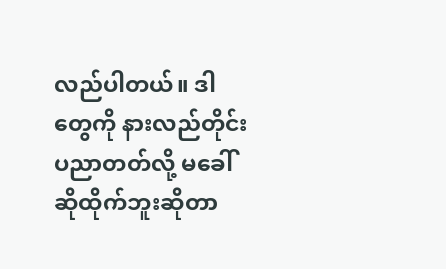လည်ပါတယ်။ ဒါတွေကို နားလည်တိုင်း ပညာတတ်လို့ မခေါ်ဆိုထိုက်ဘူးဆိုတာ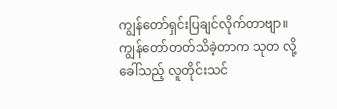ကျွန်တော်ရှင်းပြချင်လိုက်တာဗျာ။ ကျွန်တော်တတ်သိခဲ့တာက သုတ လို့ခေါ်သည့် လူတိုင်းသင်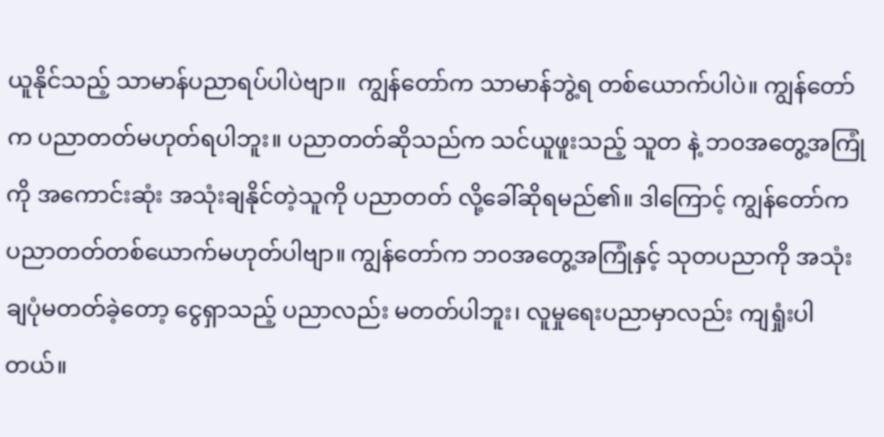ယူနိုင်သည့် သာမာန်ပညာရပ်ပါပဲဗျာ။  ကျွန်တော်က သာမာန်ဘွဲ့ရ တစ်ယောက်ပါပဲ။ ကျွန်တော်က ပညာတတ်မဟုတ်ရပါဘူး။ ပညာတတ်ဆိုသည်က သင်ယူဖူးသည့် သူတ နဲ့ ဘ၀အတွေ့အကြုံကို အကောင်းဆုံး အသုံးချနိုင်တဲ့သူကို ပညာတတ် လို့ခေါ်ဆိုရမည်၏။ ဒါကြောင့် ကျွန်တော်က ပညာတတ်တစ်ယောက်မဟုတ်ပါဗျာ။ ကျွန်တော်က ဘ၀အတွေ့အကြုံနှင့် သုတပညာကို အသုံးချပုံမတတ်ခဲ့တော့ ငွေရှာသည့် ပညာလည်း မတတ်ပါဘူး၊ လူမှုရေးပညာမှာလည်း ကျရှုံးပါတယ်။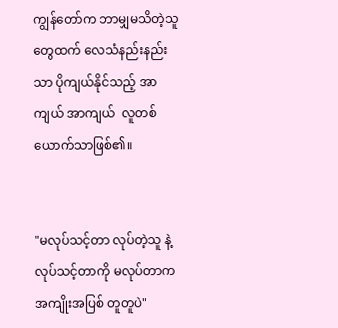ကျွန်တော်က ဘာမျှမသိတဲ့သူတွေထက် လေသံနည်းနည်းသာ ပိုကျယ်နိုင်သည့် အာကျယ် အာကျယ်  လူတစ်ယောက်သာဖြစ်၏။


"မလုပ်သင့်တာ လုပ်တဲ့သူ နဲ့ လုပ်သင့်တာကို မလုပ်တာက အကျိုးအပြစ် တူတူပဲ"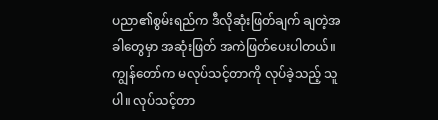ပညာ၏စွမ်းရည်က ဒီလိုဆုံးဖြတ်ချက် ချတဲ့အခါတွေမှာ အဆုံးဖြတ် အကဲဖြတ်ပေးပါတယ်။ ကျွန်တော်က မလုပ်သင့်တာကို လုပ်ခဲ့သည့် သူပါ။ လုပ်သင့်တာ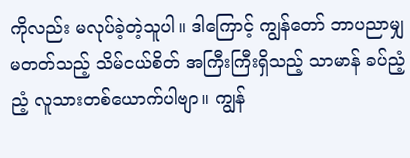ကိုလည်း မလုပ်ခဲ့တဲ့သူပါ။ ဒါကြောင့် ကျွန်တော် ဘာပညာမျှ မတတ်သည့် သိမ်ငယ်စိတ် အကြီးကြီးရှိသည့် သာမာန် ခပ်ညံ့ညံ့ လူသားတစ်ယောက်ပါဗျာ။ ကျွန်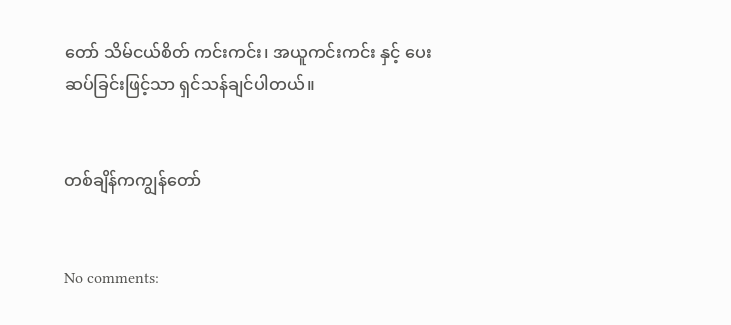တော် သိမ်ငယ်စိတ် ကင်းကင်း၊ အယူကင်းကင်း နှင့် ပေးဆပ်ခြင်းဖြင့်သာ ရှင်သန်ချင်ပါတယ်။


တစ်ချိန်ကကျွန်တော်


No comments: